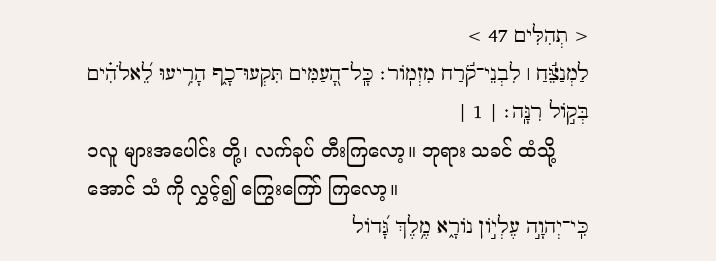< תְהִלִּים 47 >
לַמְנַצֵּ֬חַ ׀ לִבְנֵי־קֹ֬רַח מִזְמֹֽור׃ כָּֽל־הָ֭עַמִּים תִּקְעוּ־כָ֑ף הָרִ֥יעוּ לֵ֝אלֹהִ֗ים בְּקֹ֣ול רִנָּֽה׃ | 1 |
၁လူ များအပေါင်း တို့၊ လက်ခုပ် တီးကြလော့။ ဘုရား သခင် ထံသို့ အောင် သံ ကို လွှင့်၍ ကြွေးကြော် ကြလော့။
כִּֽי־יְהוָ֣ה עֶלְיֹ֣ון נֹורָ֑א מֶ֥לֶךְ גָּ֝דֹול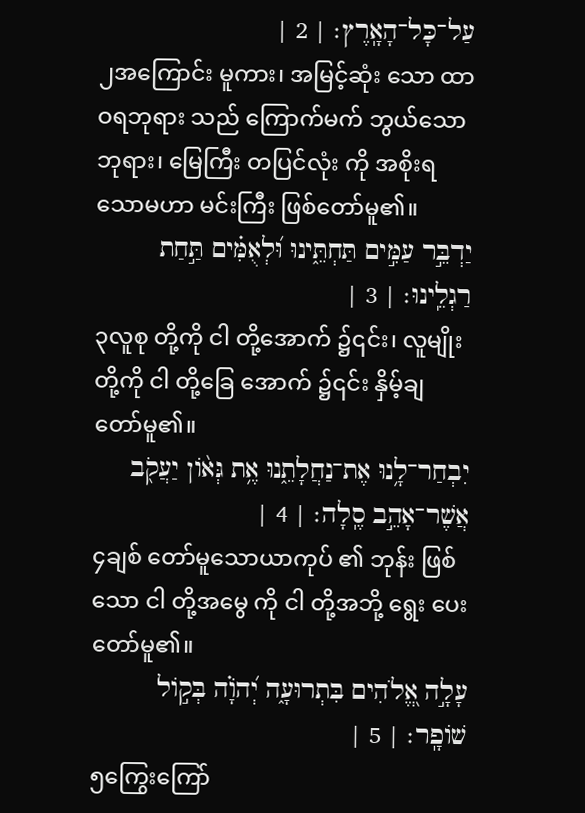עַל־כָּל־הָאָֽרֶץ׃ | 2 |
၂အကြောင်း မူကား၊ အမြင့်ဆုံး သော ထာဝရဘုရား သည် ကြောက်မက် ဘွယ်သောဘုရား၊ မြေကြီး တပြင်လုံး ကို အစိုးရသောမဟာ မင်းကြီး ဖြစ်တော်မူ၏။
יַדְבֵּ֣ר עַמִּ֣ים תַּחְתֵּ֑ינוּ וּ֝לְאֻמִּ֗ים תַּ֣חַת רַגְלֵֽינוּ׃ | 3 |
၃လူစု တို့ကို ငါ တို့အောက် ၌၎င်း၊ လူမျိုး တို့ကို ငါ တို့ခြေ အောက် ၌၎င်း နှိမ့်ချ တော်မူ၏။
יִבְחַר־לָ֥נוּ אֶת־נַחֲלָתֵ֑נוּ אֶ֥ת גְּאֹ֨ון יַעֲקֹ֖ב אֲשֶׁר־אָהֵ֣ב סֶֽלָה׃ | 4 |
၄ချစ် တော်မူသောယာကုပ် ၏ ဘုန်း ဖြစ်သော ငါ တို့အမွေ ကို ငါ တို့အဘို့ ရွေး ပေးတော်မူ၏။
עָלָ֣ה אֱ֭לֹהִים בִּתְרוּעָ֑ה יְ֝הֹוָ֗ה בְּקֹ֣ול שֹׁופָֽר׃ | 5 |
၅ကြွေးကြော်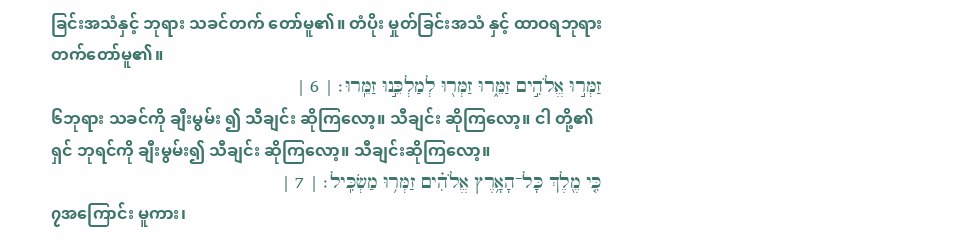ခြင်းအသံနှင့် ဘုရား သခင်တက် တော်မူ၏။ တံပိုး မှုတ်ခြင်းအသံ နှင့် ထာဝရဘုရား တက်တော်မူ၏။
זַמְּר֣וּ אֱלֹהִ֣ים זַמֵּ֑רוּ זַמְּר֖וּ לְמַלְכֵּ֣נוּ זַמֵּֽרוּ׃ | 6 |
၆ဘုရား သခင်ကို ချီးမွမ်း ၍ သီချင်း ဆိုကြလော့။ သီချင်း ဆိုကြလော့။ ငါ တို့၏ရှင် ဘုရင်ကို ချီးမွမ်း၍ သီချင်း ဆိုကြလော့။ သီချင်းဆိုကြလော့။
כִּ֤י מֶ֖לֶךְ כָּל־הָאָ֥רֶץ אֱלֹהִ֗ים זַמְּר֥וּ מַשְׂכִּֽיל׃ | 7 |
၇အကြောင်း မူကား၊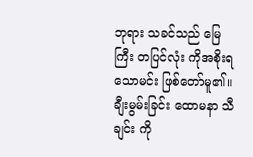ဘုရား သခင်သည် မြေကြီး တပြင်လုံး ကိုအစိုးရသောမင်း ဖြစ်တော်မူ၏။ ချီးမွမ်းခြင်း ထောမနာ သီချင်း ကို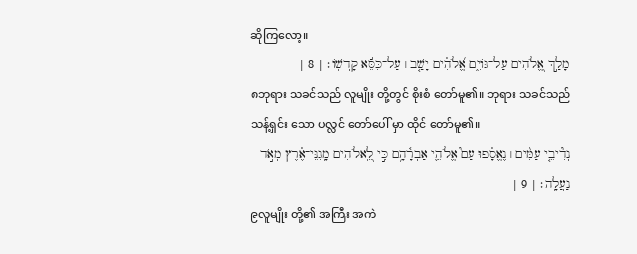ဆိုကြလော့။
מָלַ֣ךְ אֱ֭לֹהִים עַל־גֹּויִ֑ם אֱ֝לֹהִ֗ים יָשַׁ֤ב ׀ עַל־כִּסֵּ֬א קָדְשֹֽׁו׃ | 8 |
၈ဘုရား သခင်သည် လူမျိုး တို့တွင် စိုးစံ တော်မူ၏။ ဘုရား သခင်သည် သန့်ရှင်း သော ပလ္လင် တော်ပေါ် မှာ ထိုင် တော်မူ၏။
נְדִ֘יבֵ֤י עַמִּ֨ים ׀ נֶאֱסָ֗פוּ עַם֮ אֱלֹהֵ֪י אַבְרָ֫הָ֥ם כִּ֣י לֵֽ֭אלֹהִים מָֽגִנֵּי־אֶ֗רֶץ מְאֹ֣ד נַעֲלָֽה׃ | 9 |
၉လူမျိုး တို့၏ အကြီး အကဲ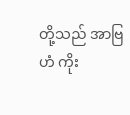တို့သည် အာဗြဟံ ကိုး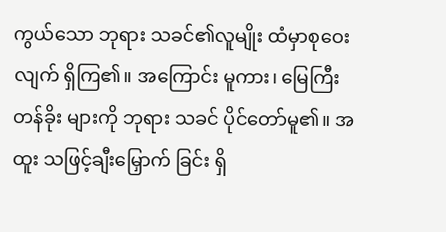ကွယ်သော ဘုရား သခင်၏လူမျိုး ထံမှာစုဝေး လျက် ရှိကြ၏။ အကြောင်း မူကား၊ မြေကြီး တန်ခိုး များကို ဘုရား သခင် ပိုင်တော်မူ၏။ အထူး သဖြင့်ချီးမြှောက် ခြင်း ရှိ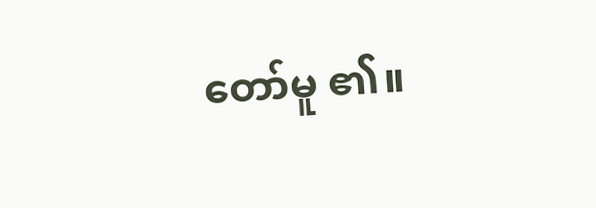တော်မူ ၏။